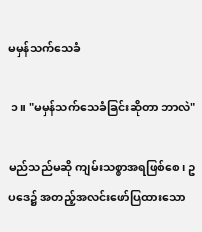မမှန်သက်သေခံ

 ၁။ "မမှန်သက်သေခံခြင်းဆိုတာ ဘာလဲ"

မည်သည်မဆို ကျမ်းသစ္စာအရဖြစ်စေ၊ ဥပဒေ၌ အတည့်အလင်းဖော်ပြထားသော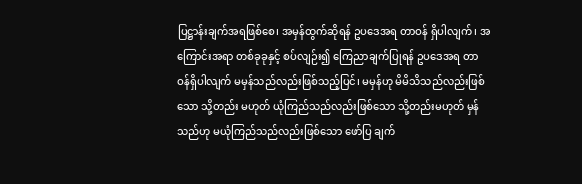ပြဋ္ဌာန်းချက်အရဖြစ်စေ၊ အမှန်ထွက်ဆိုရန် ဥပဒေအရ တာဝန် ရှိပါလျက်၊ အကြောင်းအရာ တစ်ခုခုနှင့် စပ်လျဉ်း၍ ကြေညာချက်ပြုရန် ဥပဒေအရ တာ ဝန်ရှိပါလျက် မမှန်သည်လည်းဖြစ်သည့်ပြင်၊ မမှန်ဟု မိမိသိသည်လည်းဖြစ်သော သို့တည်း မဟုတ် ယုံကြည်သည်လည်းဖြစ်သော သို့တည်းမဟုတ် မှန် သည်ဟု မယုံကြည်သည်လည်းဖြစ်သော ဖော်ပြ ချက်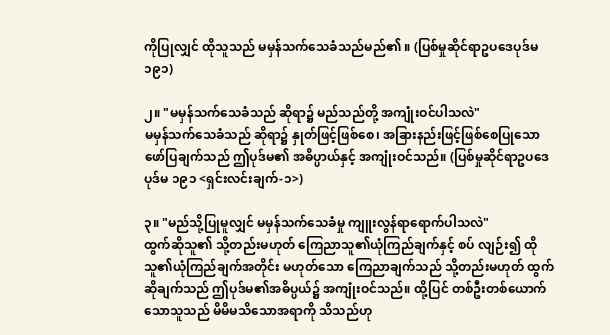ကိုပြုလျှင် ထိုသူသည် မမှန်သက်သေခံသည်မည်၏ ။ (ပြစ်မှုဆိုင်ရာဥပဒေပုဒ်မ ၁၉၁)

၂။ "မမှန်သက်သေခံသည် ဆိုရာ၌ မည်သည်တို့ အကျုံးဝင်ပါသလဲ"
မမှန်သက်သေခံသည် ဆိုရာ၌ နှုတ်ဖြင့်ဖြစ်စေ၊ အခြားနည်းဖြင့်ဖြစ်စေပြုသော ဖော်ပြချက်သည် ဤပုဒ်မ၏ အဓိပ္ပာယ်နှင့် အကျုံးဝင်သည်။ (ပြစ်မှုဆိုင်ရာဥပဒေပုဒ်မ ၁၉၁ <ရှင်းလင်းချက်-၁>)

၃။ "မည်သို့ပြုမူလျှင် မမှန်သက်သေခံမှု ကျူးလွန်ရာရောက်ပါသလဲ"
ထွက်ဆိုသူ၏ သို့တည်းမဟုတ် ကြေညာသူ၏ယုံကြည်ချက်နှင့် စပ် လျဉ်း၍ ထိုသူ၏ယုံကြည်ချက်အတိုင်း မဟုတ်သော ကြေညာချက်သည် သို့တည်းမဟုတ် ထွက်ဆိုချက်သည် ဤပုဒ်မ၏အဓိပ္ပယ်၌ အကျုံးဝင်သည်။ ထို့ပြင် တစ်ဦးတစ်ယောက်သောသူသည် မိမိမသိသောအရာကို သိသည်ဟု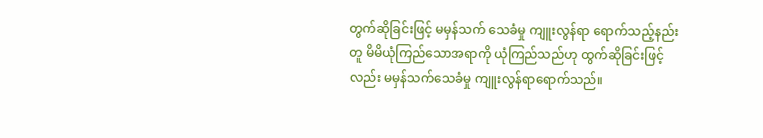တွက်ဆိုခြင်းဖြင့် မမှန်သက် သေခံမှု ကျူးလွန်ရာ ရောက်သည့်နည်းတူ မိမိယုံကြည်သောအရာကို ယုံကြည်သည်ဟု ထွက်ဆိုခြင်းဖြင့်လည်း မမှန်သက်သေခံမှု ကျူးလွန်ရာရောက်သည်။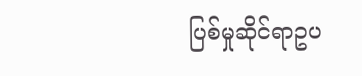ပြစ်မှုဆိုင်ရာဥပ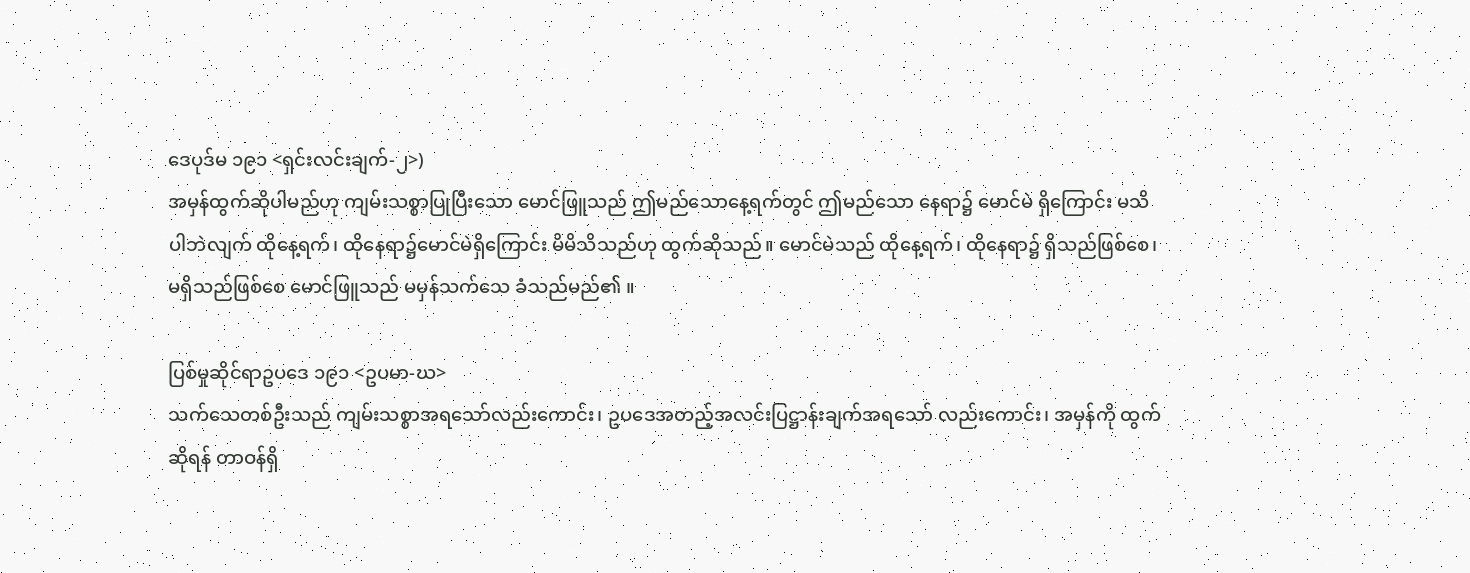ဒေပုဒ်မ ၁၉၁ <ရှင်းလင်းချက်-၂>)
အမှန်ထွက်ဆိုပါမည်ဟု ကျမ်းသစ္စာပြုပြီးသော မောင်ဖြူသည် ဤမည်သောနေ့ရက်တွင် ဤမည်သော နေရာ၌ မောင်မဲ ရှိကြောင်း မသိပါဘဲလျက် ထိုနေ့ရက်၊ ထိုနေရာ၌မောင်မဲရှိကြောင်း မိမိသိသည်ဟု ထွက်ဆိုသည်။ မောင်မဲသည် ထိုနေ့ရက်၊ ထိုနေရာ၌ ရှိသည်ဖြစ်စေ၊ မရှိသည်ဖြစ်စေ မောင်ဖြူသည် မမှန်သက်သေ ခံသည်မည်၏ ။

ပြစ်မှုဆိုင်ရာဥပဒေ ၁၉၁ <ဥပမာ-ဃ>
သက်သေတစ်ဦးသည် ကျမ်းသစ္စာအရသော်လည်းကောင်း၊ ဥပဒေအတည့်အလင်းပြဋ္ဌာန်းချက်အရသော် လည်းကောင်း၊ အမှန်ကို ထွက်ဆိုရန် တာဝန်ရှိ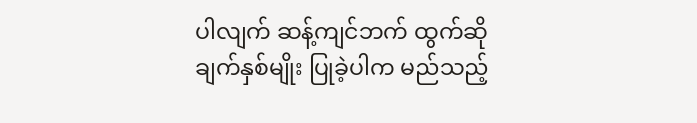ပါလျက် ဆန့်ကျင်ဘက် ထွက်ဆိုချက်နှစ်မျိုး ပြုခဲ့ပါက မည်သည့်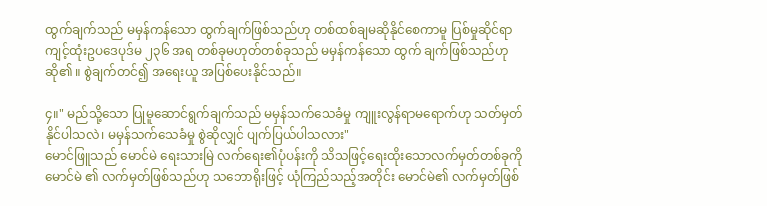ထွက်ချက်သည် မမှန်ကန်သော ထွက်ချက်ဖြစ်သည်ဟု တစ်ထစ်ချမဆိုနိုင်စေကာမူ ပြစ်မှုဆိုင်ရာ ကျင့်ထုံးဥပဒေပုဒ်မ ၂၃၆ အရ တစ်ခုမဟုတ်တစ်ခုသည် မမှန်ကန်သော ထွက် ချက်ဖြစ်သည်ဟု ဆို၏ ။ စွဲချက်တင်၍ အရေးယူ အပြစ်ပေးနိုင်သည်။

၄။" မည်သို့သော ပြုမူဆောင်ရွက်ချက်သည် မမှန်သက်သေခံမှု ကျူးလွန်ရာမရောက်ဟု သတ်မှတ်နိုင်ပါသလဲ၊ မမှန်သက်သေခံမှု စွဲဆိုလျှင် ပျက်ပြယ်ပါသလား"
မောင်ဖြူသည် မောင်မဲ ရေးသားမြဲ လက်ရေး၏ပုံပန်းကို သိသဖြင့်ရေးထိုးသောလက်မှတ်တစ်ခုကို မောင်မဲ ၏ လက်မှတ်ဖြစ်သည်ဟု သဘောရိုးဖြင့် ယုံကြည်သည့်အတိုင်း မောင်မဲ၏ လက်မှတ်ဖြစ်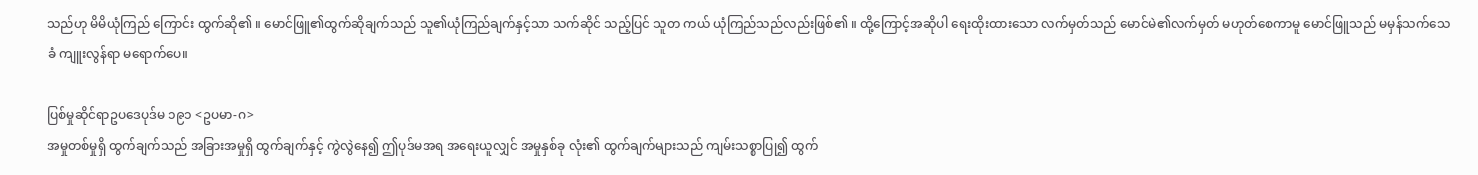သည်ဟု မိမိယုံကြည် ကြောင်း ထွက်ဆို၏ ။ မောင်ဖြူ၏ထွက်ဆိုချက်သည် သူ၏ယုံကြည်ချက်နှင့်သာ သက်ဆိုင် သည့်ပြင် သူတ ကယ် ယုံကြည်သည်လည်းဖြစ်၏ ။ ထို့ကြောင့်အဆိုပါ ရေးထိုးထားသော လက်မှတ်သည် မောင်မဲ၏လက်မှတ် မဟုတ်စေကာမူ မောင်ဖြူသည် မမှန်သက်သေခံ ကျူးလွန်ရာ မရောက်ပေ။

ပြစ်မှုဆိုင်ရာဥပဒေပုဒ်မ ၁၉၁ <ဥပမာ-ဂ>
အမှုတစ်မှုရှိ ထွက်ချက်သည် အခြားအမှုရှိ ထွက်ချက်နှင့် ကွဲလွဲနေ၍ ဤပုဒ်မအရ အရေးယူလျှင် အမှုနှစ်ခု လုံး၏ ထွက်ချက်များသည် ကျမ်းသစ္စာပြု၍ ထွက်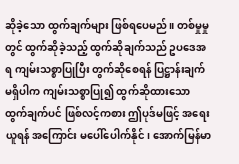ဆိုခဲ့သော ထွက်ချက်များ ဖြစ်ရပေမည်။ တစ်မှုမှုတွင် ထွက်ဆိုခဲ့သည့် ထွက်ဆိုချက်သည် ဥပဒေအရ ကျမ်းသစ္စာပြုပြီး တွက်ဆိုစေရန် ပြဋ္ဌာန်းချက်မရှိပါက ကျမ်းသစ္စာပြု၍ ထွက်ဆိုထားသော ထွက်ချက်ပင် ဖြစ်လင့်ကစား ဤပုဒ်မဖြင့် အရေးယူရန် အကြောင်း မပေါ်ပေါက်နိုင်၊ အောက်မြန်မာ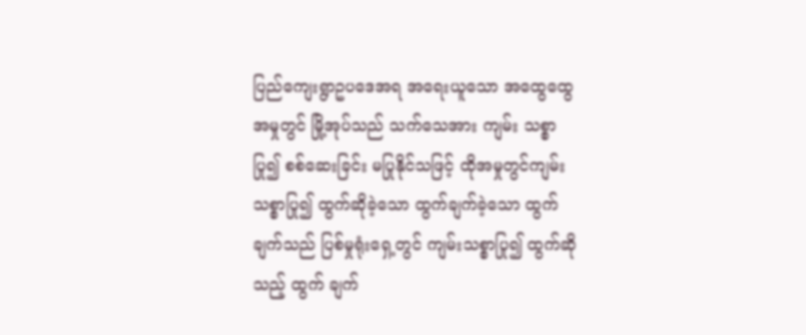ပြည်ကျေးရွာဥပဒေအရ အရေးယူသော အထွေထွေအမှုတွင် မြို့အုပ်သည် သက်သေအား ကျမ်း သစ္စာပြု၍ စစ်ဆေးခြင်း မပြုနိုင်သဖြင့် ထိုအမှုတွင်ကျမ်းသစ္စာပြု၍ ထွက်ဆိုခဲ့သော ထွက်ချက်ခဲ့သော ထွက်ချက်သည် ပြစ်မှုရုံးရှေ့တွင် ကျမ်းသစ္စာပြု၍ ထွက်ဆိုသည့် ထွက် ချက်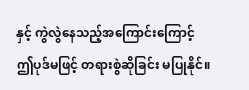နှင့် ကွဲလွဲနေသည့်အကြောင်းကြောင့် ဤပုဒ်မဖြင့် တရားစွဲဆိုခြင်း မပြုနိုင်။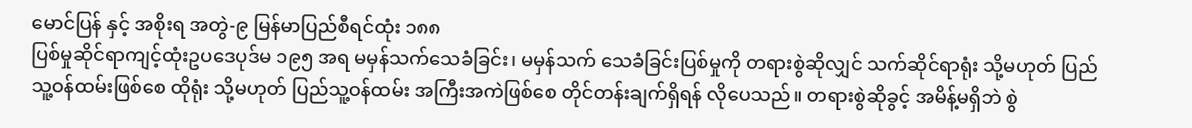မောင်ပြန် နှင့် အစိုးရ အတွဲ-၉ မြန်မာပြည်စီရင်ထုံး ၁၈၈
ပြစ်မှုဆိုင်ရာကျင့်ထုံးဥပဒေပုဒ်မ ၁၉၅ အရ မမှန်သက်သေခံခြင်း၊ မမှန်သက် သေခံခြင်းပြစ်မှုကို တရားစွဲဆိုလျှင် သက်ဆိုင်ရာရုံး သို့မဟုတ် ပြည် သူ့ဝန်ထမ်းဖြစ်စေ ထိုရုံး သို့မဟုတ် ပြည်သူ့ဝန်ထမ်း အကြီးအကဲဖြစ်စေ တိုင်တန်းချက်ရှိရန် လိုပေသည်။ တရားစွဲဆိုခွင့် အမိန့်မရှိဘဲ စွဲ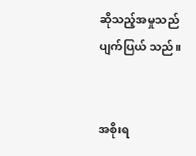ဆိုသည့်အမှုသည် ပျက်ပြယ် သည်။


အစိုးရ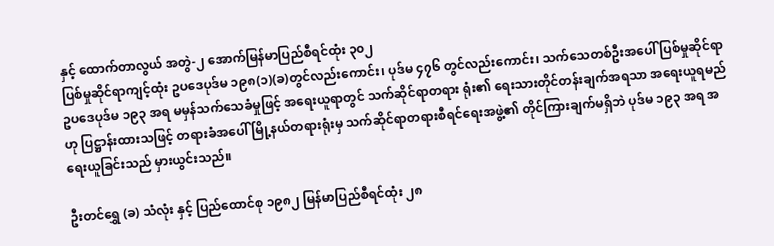နှင့် ထောက်တာလွယ် အတွဲ-၂ အောက်မြန်မာပြည်စီရင်ထုံး ၃၀၂
ပြစ်မှုဆိုင်ရာကျင့်ထုံး ဥပဒေပုဒ်မ ၁၉၈(၁)(ခ)တွင်လည်းကောင်း၊ ပုဒ်မ ၄၇၆ တွင်လည်းကောင်း၊ သက်သေတစ်ဦးအပေါ် ပြစ်မှုဆိုင်ရာဥပဒေပုဒ်မ ၁၉၃ အရ မမှန်သက်သေခံမှုဖြင့် အရေးယူရာတွင် သက်ဆိုင်ရာတရား ရုံး၏ ရေးသားတိုင်တန်းချက်အရသာ အရေးယူရမည်ဟု ပြဋ္ဌာန်းထားသဖြင့် တရားခံအပေါ် မြို့နယ်တရားရုံးမှ သက်ဆိုင်ရာတရားစီရင်ရေးအဖွဲ့၏ တိုင်ကြားချက်မရှိဘဲ ပုဒ်မ ၁၉၃ အရ အရေးယူခြင်းသည် မှားယွင်းသည်။

ဦးတင်ရွှေ (ခ) သံလုံး နှင့် ပြည်ထောင်စု ၁၉၈၂ မြန်မာပြည်စီရင်ထုံး ၂၈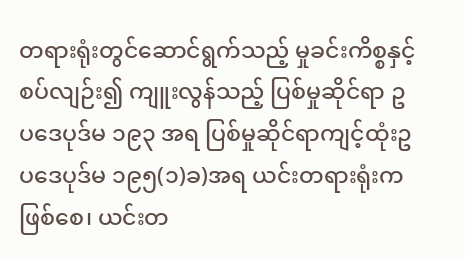တရားရုံးတွင်ဆောင်ရွက်သည့် မှုခင်းကိစ္စနှင့် စပ်လျဉ်း၍ ကျူးလွန်သည့် ပြစ်မှုဆိုင်ရာ ဥပဒေပုဒ်မ ၁၉၃ အရ ပြစ်မှုဆိုင်ရာကျင့်ထုံးဥပဒေပုဒ်မ ၁၉၅(၁)ခ)အရ ယင်းတရားရုံးကဖြစ်စေ၊ ယင်းတ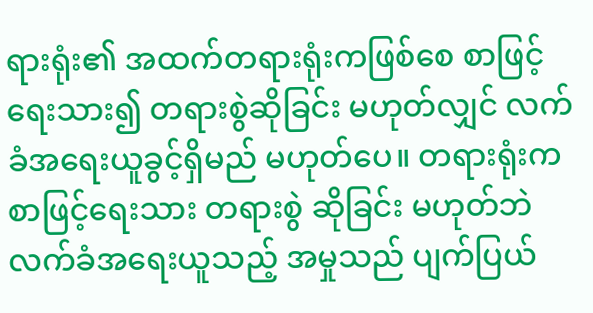ရားရုံး၏ အထက်တရားရုံးကဖြစ်စေ စာဖြင့်ရေးသား၍ တရားစွဲဆိုခြင်း မဟုတ်လျှင် လက်ခံအရေးယူခွင့်ရှိမည် မဟုတ်ပေ။ တရားရုံးက စာဖြင့်ရေးသား တရားစွဲ ဆိုခြင်း မဟုတ်ဘဲလက်ခံအရေးယူသည့် အမှုသည် ပျက်ပြယ်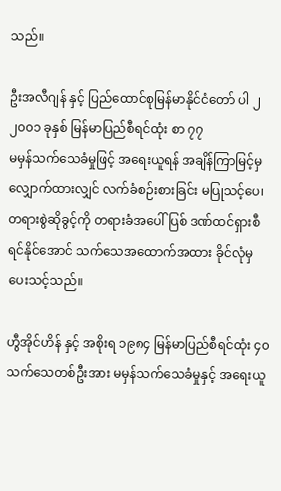သည်။

ဦးအလီဂျန် နှင့် ပြည်ထောင်စုမြန်မာနိုင်ငံတော် ပါ ၂ ၂၀၀၁ ခုနှစ် မြန်မာပြည်စီရင်ထုံး စာ ၇၇
မမှန်သက်သေခံမှုဖြင့် အရေးယူရန် အချိန်ကြာမြင့်မှ လျှောက်ထားလျှင် လက်ခံစဉ်းစားခြင်း မပြုသင့်ပေ၊ တရားစွဲဆိုခွင့်ကို တရားခံအပေါ် ပြစ် ဒဏ်ထင်ရှားစီရင်နိုင်အောင် သက်သေအထောက်အထား ခိုင်လုံမှ ပေးသင့်သည်။

ဟွီအိုင်ဟိန် နှင့် အစိုးရ ၁၉၈၄ မြန်မာပြည်စီရင်ထုံး ၄၀
သက်သေတစ်ဦးအား မမှန်သက်သေခံမှုနှင့် အရေးယူ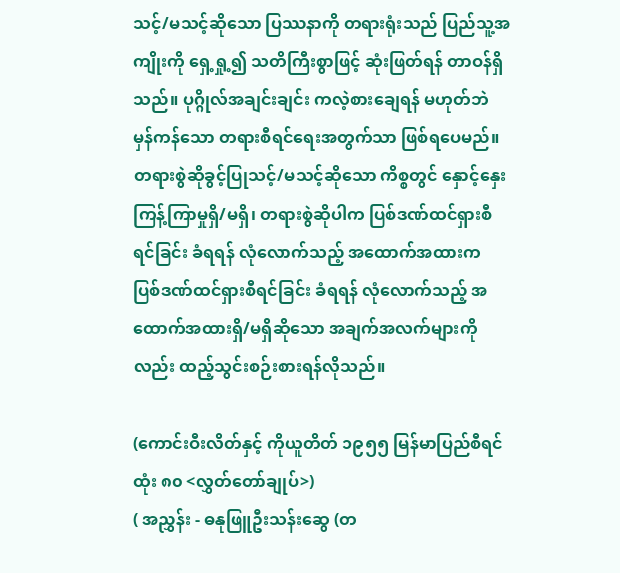သင့်/မသင့်ဆိုသော ပြဿနာကို တရားရုံးသည် ပြည်သူ့အကျိုးကို ရှေ့ရှု့၍ သတိကြီးစွာဖြင့် ဆုံးဖြတ်ရန် တာဝန်ရှိသည်။ ပုဂ္ဂိုလ်အချင်းချင်း ကလဲ့စားချေရန် မဟုတ်ဘဲ မှန်ကန်သော တရားစီရင်ရေးအတွက်သာ ဖြစ်ရပေမည်။ တရားစွဲဆိုခွင့်ပြုသင့်/မသင့်ဆိုသော ကိစ္စတွင် နှောင့်နှေးကြန့်ကြာမှုရှိ/မရှိ၊ တရားစွဲဆိုပါက ပြစ်ဒဏ်ထင်ရှားစီရင်ခြင်း ခံရရန် လုံလောက်သည့် အထောက်အထားက ပြစ်ဒဏ်ထင်ရှားစီရင်ခြင်း ခံရရန် လုံလောက်သည့် အထောက်အထားရှိ/မရှိဆိုသော အချက်အလက်များကိုလည်း ထည့်သွင်းစဉ်းစားရန်လိုသည်။

(ကောင်းဝီးလိတ်နှင့် ကိုယူတိတ် ၁၉၅၅ မြန်မာပြည်စီရင်ထုံး ၈၀ <လွှတ်တော်ချုပ်>)
( အညွှန်း - ဓနုဖြူဦးသန်းဆွေ (တ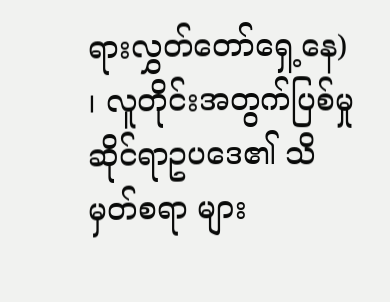ရားလွှတ်တော်ရှေ့နေ) ၊ လူတိုင်းအတွက်ပြစ်မှုဆိုင်ရာဥပဒေ၏ သိမှတ်စရာ များ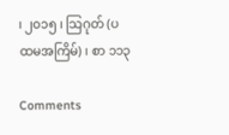၊ ၂၀၁၅ ၊ သြဂုတ် (ပထမအကြိမ်) ၊ စာ ၁၁၃

Comments